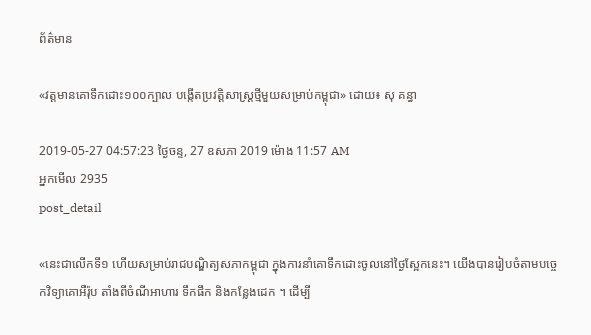ព័ត៌មាន

«វត្តមានគោទឹកដោះ១០០ក្បាល បង្កើតប្រវត្តិសាស្រ្តថ្មីមួយសម្រាប់កម្ពុជា» ដោយ៖ សុ គន្ធា

2019-05-27 04:57:23 ថ្ងៃចន្ទ, 27 ឧសភា 2019 ម៉ោង 11:57 AM
អ្នកមើល 2935
post_detail

«នេះជាលើកទី១ ហើយសម្រាប់រាជបណ្ឌិត្យសភាកម្ពុជា ក្នុងការនាំគោទឹកដោះចូលនៅថ្ងៃស្អែកនេះ។ យើងបានរៀបចំតាមបច្ចេកវិទ្យាគោអឺរ៉ុប តាំងពីចំណីអាហារ ទឹកផឹក និងកន្លែងដេក ។ ដើម្បី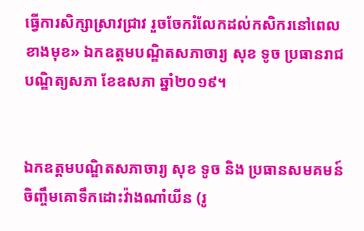ធ្វើការសិក្សាស្រាវជ្រាវ រួចចែករំលែកដល់កសិករនៅពេលខាងមុខ» ឯកឧត្តមបណ្ឌិតសភាចារ្យ សុខ ទូច ប្រធានរាជបណ្ឌិត្យសភា ខែឧសភា ឆ្នាំ២០១៩។


ឯកឧត្តមបណ្ឌិតសភាចារ្យ សុខ ទូច និង ប្រធានសមគមន៍ចិញ្ចឹមគោទឹកដោះវ៉ាងណាំយីន (រូ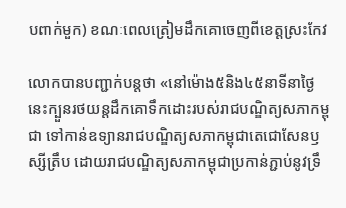បពាក់មួក) ខណៈពេលត្រៀមដឹកគោចេញពីខេត្តស្រះកែវ

លោកបានបញ្ជាក់បន្តថា «នៅម៉ោង៥និង៤៥នាទីនាថ្ងៃនេះក្បួនរថយន្តដឹកគោទឹកដោះរបស់រាជបណ្ឌិត្យសភាកម្ពុជា ទៅកាន់ឧទ្យានរាជបណ្ឌិត្យសភាកម្ពុជាតេជោសែនឫស្សីត្រឹប ដោយរាជបណ្ឌិត្យសភាកម្ពុជាប្រកាន់ភ្ជាប់នូវទ្រឹ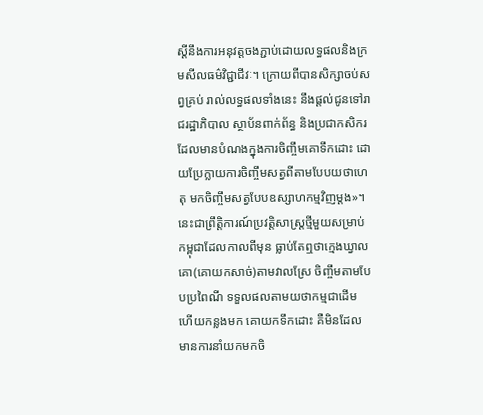ស្តីនឹងការអនុវត្តចងភ្ជាប់ដោយលទ្ធផលនិងក្រមសីលធម៌វិជ្ជាជីវៈ។ ក្រោយពីបានសិក្សាចប់សព្វគ្រប់ រាល់លទ្ធផលទាំងនេះ នឹងផ្តល់ជូនទៅរាជរដ្ឋាភិបាល ស្ថាប័នពាក់ព័ន្ធ និងប្រជាកសិករដែលមានបំណងក្នុងការចិញ្ចឹមគោទឹកដោះ ដោយប្រែក្លាយការចិញ្ចឹមសត្វពីតាមបែបយថាហេតុ មកចិញ្ចឹមសត្វបែបឧស្សាហកម្មវិញម្តង»។ នេះជាព្រឹត្តិការណ៍ប្រវត្តិសាស្ត្រថ្មីមួយសម្រាប់កម្ពុជាដែលកាលពីមុន ធ្លាប់តែឮថាក្មេងឃ្វាលគោ(គោយកសាច់)តាមវាលស្រែ ចិញ្ចឹមតាមបែបប្រពៃណី ទទួលផលតាមយថាកម្មជាដើម ហើយកន្លងមក គោយកទឹកដោះ គឺមិនដែលមានការនាំយកមកចិ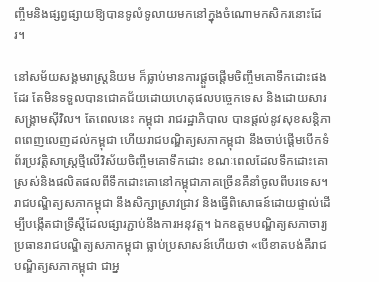ញ្ចឹមនិងផ្សព្វផ្សាយឱ្យបានទូលំទូលាយមកនៅក្នុងចំណោមកសិករនោះដែរ។

នៅសម័យសង្គមរាស្ត្រនិយម ក៏ធ្លាប់មានការផ្តួចផ្តើមចិញ្ចឹមគោទឹកដោះផងដែរ តែមិនទទួលបានជោគជ័យដោយហេតុផលបច្ចេកទេស និងដោយសារសង្គ្រាមស៊ីវិល។ តែពេលនេះ កម្ពុជា រាជរដ្ឋាភិបាល បានផ្តល់នូវសុខសន្តិភាពពេញលេញដល់កម្ពុជា ហើយរាជបណ្ឌិត្យសភាកម្ពុជា នឹងចាប់ផ្ដើមបើកទំព័រប្រវត្តិសាស្ត្រថ្មីលើវិស័យចិញ្ចឹមគោទឹកដោះ ខណៈពេលដែលទឹកដោះគោស្រស់និងផលិតផលពីទឹកដោះគោនៅកម្ពុជាភាគច្រើនគឺនាំចូលពីបរទេស។ រាជបណ្ឌិត្យសភាកម្ពុជា នឹងសិក្សាស្រាវជ្រាវ និងធ្វើពិសោធន៍ដោយផ្ទាល់ដើម្បីបង្កើតជាទ្រឹស្តីដែលផ្សារភ្ជាប់នឹងការអនុវត្ត។ ឯកឧត្តមបណ្ឌិត្យសភាចារ្យ ប្រធានរាជបណ្ឌិត្យសភាកម្ពុជា ធ្លាប់ប្រសាសន៍ហើយថា «បើខាតបង់គឺរាជបណ្ឌិត្យសភាកម្ពុជា ជាអ្ន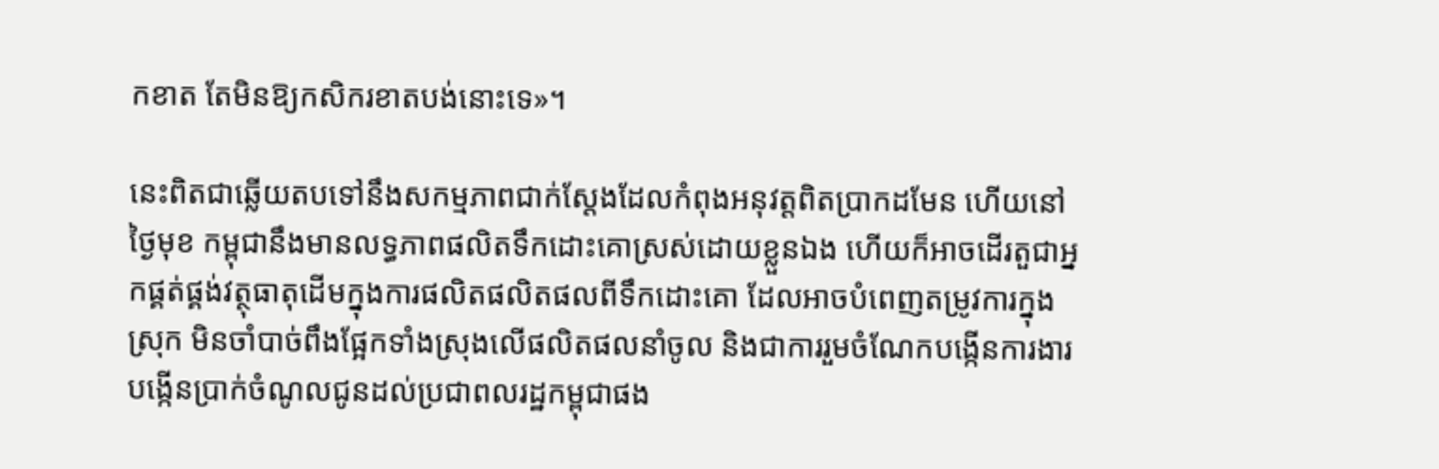កខាត តែមិនឱ្យកសិករខាតបង់នោះទេ»។

នេះពិតជាឆ្លើយតបទៅនឹងសកម្មភាពជាក់ស្តែងដែលកំពុងអនុវត្តពិតប្រាកដមែន ហើយនៅថ្ងៃមុខ កម្ពុជានឹងមានលទ្ធភាពផលិតទឹកដោះគោស្រស់ដោយខ្លួនឯង ហើយក៏អាចដើរតួជាអ្នកផ្គត់ផ្គង់វត្ថុធាតុដើមក្នុងការផលិតផលិតផលពីទឹកដោះគោ ដែលអាចបំពេញតម្រូវការក្នុងស្រុក មិនចាំបាច់ពឹងផ្អែកទាំងស្រុងលើផលិតផលនាំចូល និងជាការរួមចំណែកបង្កើនការងារ បង្កើនប្រាក់ចំណូលជូនដល់ប្រជាពលរដ្ឋកម្ពុជាផង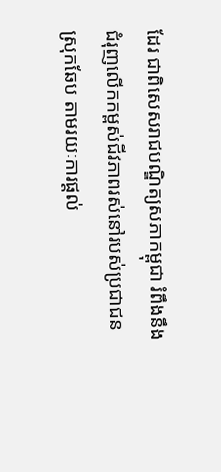ដែរ ជាពិសេសរាជបណ្ឌិត្យសភាកម្ពុជា រំពឹងនឹងជំរុញលើកកម្ពស់ជីវភាពរស់នៅរបស់ប្រជាជន ស្រុកឆែប តាមរយៈការផ្ដល់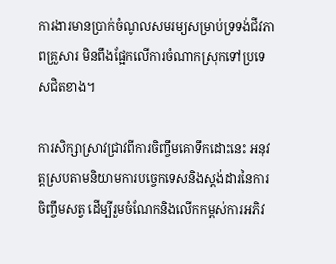ការងារមានប្រាក់ចំណូលសមរម្យសម្រាប់ទ្រទង់ជីវភាពគ្រួសារ មិនពឹងផ្អែកលើការចំណាកស្រុកទៅប្រទេសជិតខាង។

ការសិក្សាស្រាវជ្រាវពីការចិញ្ចឹមគោទឹកដោះនេះ អនុវត្តស្របតាមនិយាមការបច្ចេកទេសនិងស្តង់ដារនៃការចិញ្ចឹមសត្វ ដើម្បីរួមចំណែកនិងលើកកម្ពស់ការអភិវ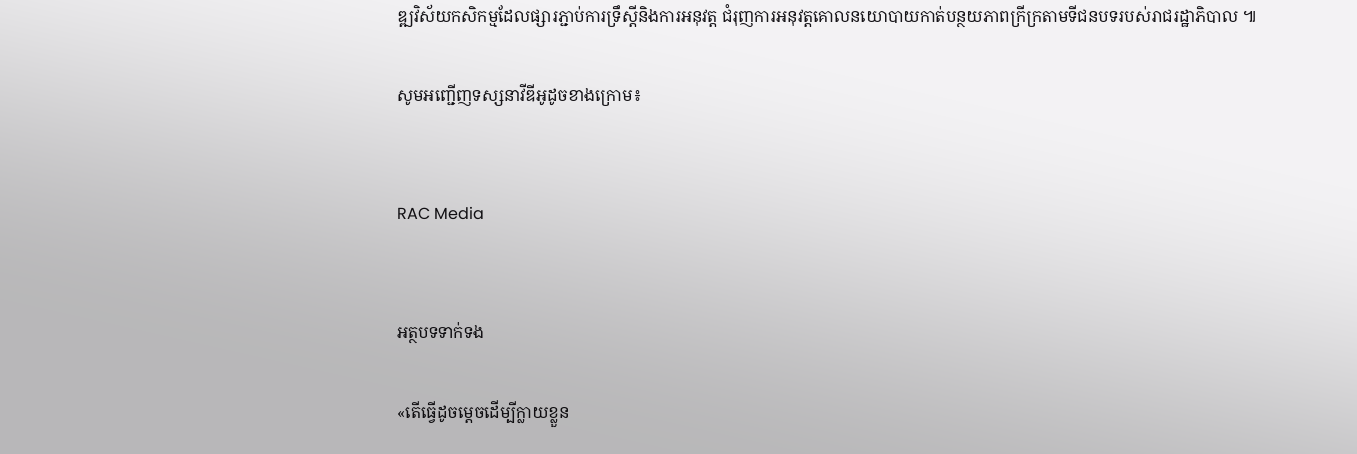ឌ្ឍវិស័យកសិកម្មដែលផ្សារភ្ជាប់ការទ្រឹស្តីនិងការអនុវត្ត ជំរុញការអនុវត្តគោលនយោបាយកាត់បន្ថយភាពក្រីក្រតាមទីជនបទរបស់រាជរដ្ឋាភិបាល ៕

សូមអញ្ជើញទស្សនាវីឌីអូដូចខាងក្រោម៖


RAC Media


អត្ថបទទាក់ទង

«តើធ្វើដូចម្តេចដើម្បីក្លាយខ្លួន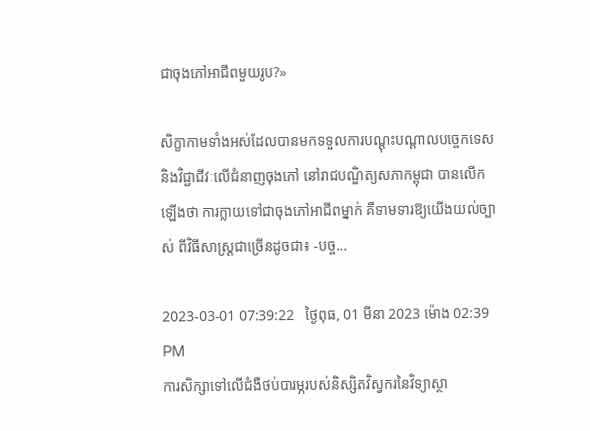ជាចុងភៅអាជីពមួយរូប?»

សិក្ខាកាមទាំងអស់ដែលបានមកទទួលការបណ្តុះបណ្តាលបច្ចេកទេស និងវិជ្ជាជីវៈលើជំនាញចុងភៅ នៅរាជបណ្ឌិត្យសភាកម្ពុជា បានលើកឡើងថា ការក្លាយទៅជាចុងភៅអាជីពម្នាក់ គឺទាមទារឱ្យយើងយល់ច្បាស់ ពីវិធីសាស្រ្តជាច្រើនដូចជា៖ -បច្ច...

2023-03-01 07:39:22   ថ្ងៃពុធ, 01 មីនា 2023 ម៉ោង 02:39 PM
ការសិក្សាទៅលើជំងឺថប់បារម្ភរបស់និស្សិតវិស្វករនៃវិទ្យាស្ថា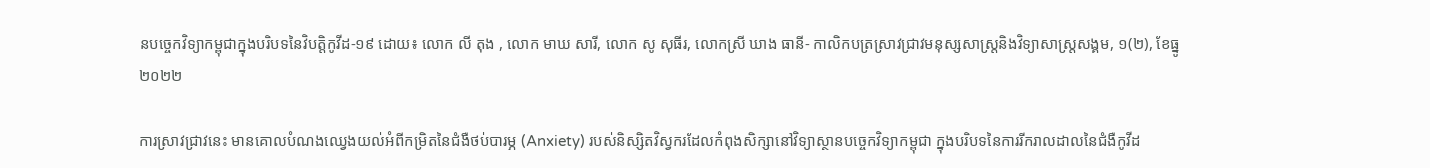នបច្ចេកវិទ្យាកម្ពុជាក្នុងបរិបទនៃវិបត្តិកូវីដ-១៩ ដោយ៖ លោក លី តុង , លោក មាឃ សារី, លោក សូ សុធីរ, លោកស្រី ឃាង ធានី- កាលិកបត្រស្រាវជ្រាវមនុស្សសាស្រ្តនិងវិទ្យាសាស្រ្តសង្គម, ១(២), ខែធ្នូ ២០២២

ការស្រាវជ្រាវនេះ មានគោលបំណងឈ្វេងយល់អំពីកម្រិតនៃជំងឺថប់បារម្ភ (Anxiety) របស់និស្សិតវិស្វករដែលកំពុងសិក្សានៅវិទ្យាស្ថានបច្ចេកវិទ្យាកម្ពុជា ក្នុងបរិបទនៃការរីករាលដាលនៃជំងឺកូវីដ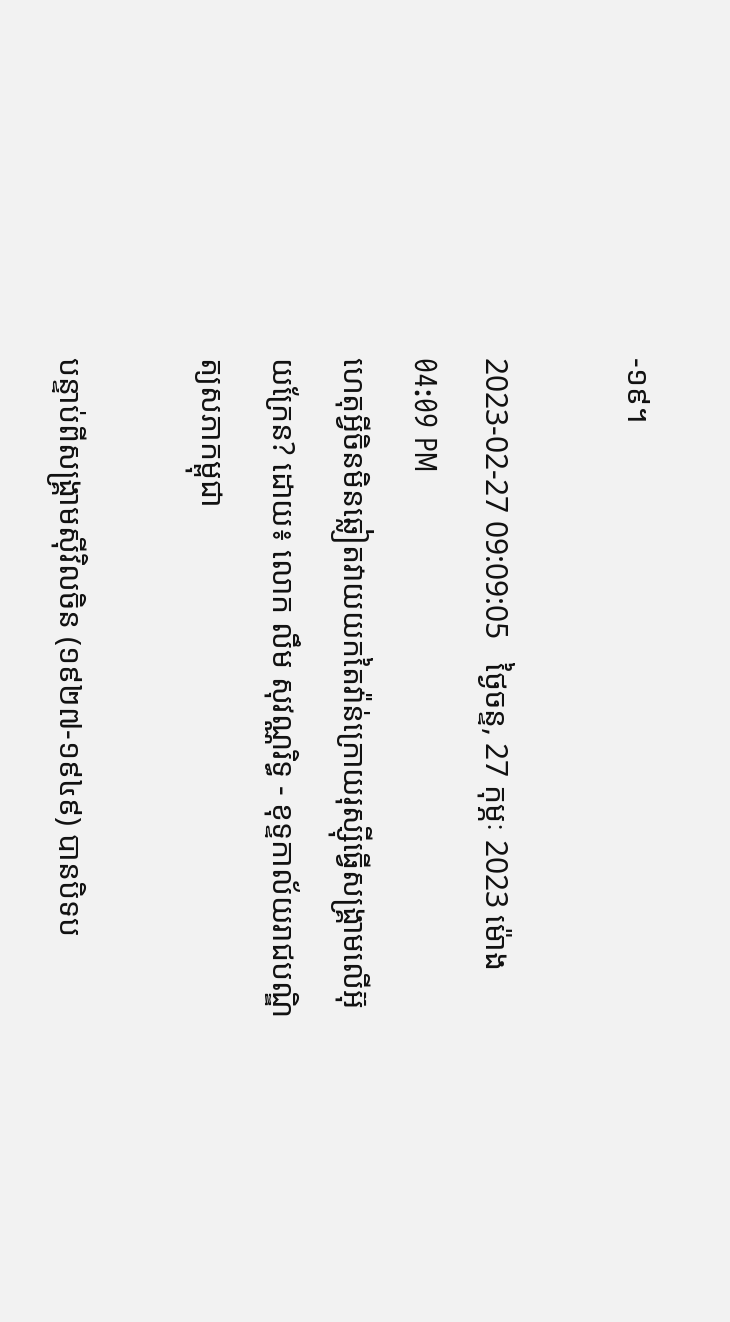-១៩។

2023-02-27 09:09:05   ថ្ងៃចន្ទ, 27 កុម្ភៈ 2023 ម៉ោង 04:09 PM
ហេតុអ្វីចិនមិនឆ្លៀតវាយយកតៃវ៉ាន់ក្រោយរុស្ស៊ីធ្វើសង្គ្រាមលើអ៊ុយក្រែន? ដោយ៖ លោក លឹម សុវណ្ណរិទ្ធ - ខុទ្ទកាល័យរាជបណ្ឌិត្យសភាកម្ពុជា

បន្ទាប់ពីសង្គ្រាមស៊ីវិលចិន (១៩២៧-១៩៤៩) បានបិទប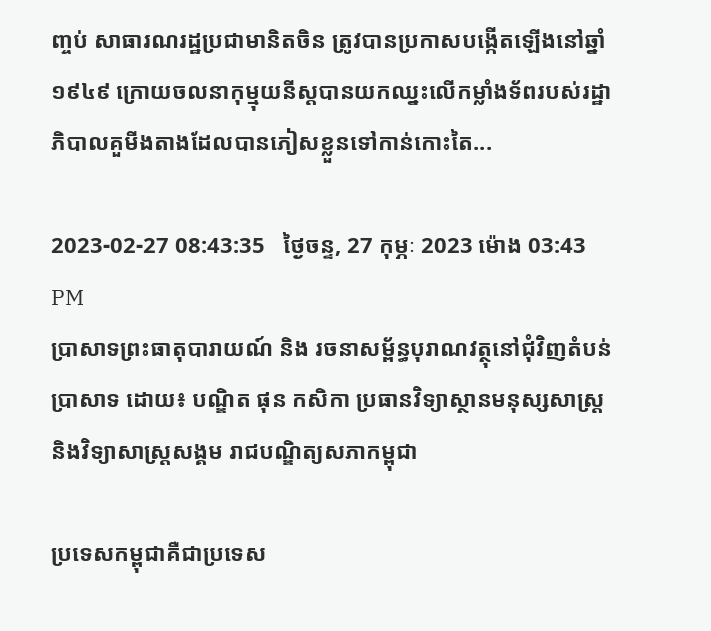ញ្ចប់ សាធារណរដ្ឋប្រជាមានិតចិន ត្រូវបានប្រកាសបង្កើតឡើងនៅឆ្នាំ១៩៤៩ ក្រោយចលនាកុម្មុយនីស្តបានយកឈ្នះលើកម្លាំងទ័ពរបស់រដ្ឋាភិបាលគួមីងតាងដែលបានភៀសខ្លួនទៅកាន់កោះតៃ...

2023-02-27 08:43:35   ថ្ងៃចន្ទ, 27 កុម្ភៈ 2023 ម៉ោង 03:43 PM
ប្រាសាទព្រះធាតុបារាយណ៍ និង រចនាសម្ព័ន្ធបុរាណវត្ថុនៅជុំវិញតំបន់ប្រាសាទ ដោយ៖ បណ្ឌិត ផុន កសិកា ប្រធានវិទ្យាស្ថានមនុស្សសាស្ត្រនិងវិទ្យាសាស្ត្រសង្គម រាជបណ្ឌិត្យសភាកម្ពុជា

ប្រទេសកម្ពុជាគឺជាប្រទេស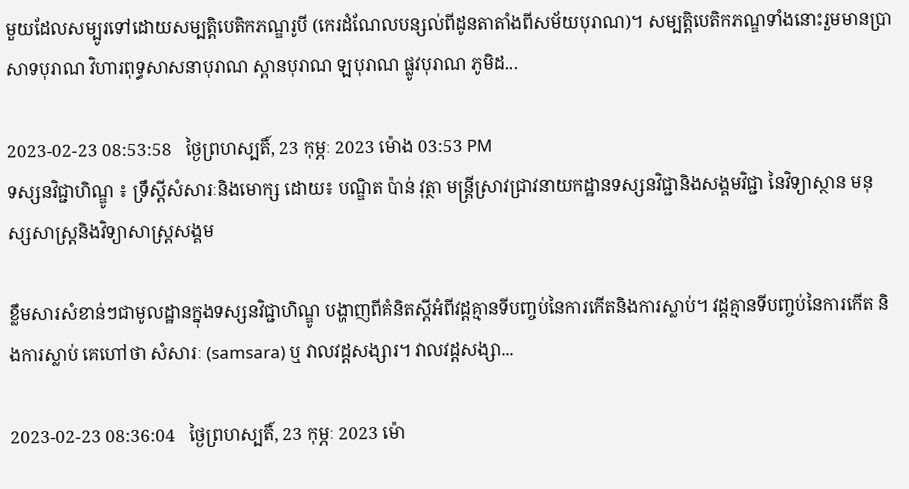មួយដែលសម្បូរទៅដោយសម្បត្តិបេតិកភណ្ឌរូបី (កេរដំណែលបន្សល់ពីដូនតាតាំងពីសម័យបុរាណ)។ សម្បត្តិបេតិកភណ្ឌទាំងនោះរួមមានប្រាសាទបុរាណ វិហារពុទ្ធសាសនាបុរាណ ស្ពានបុរាណ ឡបុរាណ ផ្លូវបុរាណ ភូមិដ...

2023-02-23 08:53:58   ថ្ងៃព្រហស្បតិ៍, 23 កុម្ភៈ 2023 ម៉ោង 03:53 PM
ទស្សនវិជ្ជាហិណ្ឌូ ៖ ទ្រឹស្តីសំសារៈនិងមោក្ស ដោយ៖ បណ្ឌិត ប៉ាន់ វុត្ថា មន្ត្រីស្រាវជ្រាវនាយកដ្ឋានទស្សនវិជ្ជានិងសង្គមវិជ្ជា នៃវិទ្យាស្ថាន មនុស្សសាស្ត្រនិងវិទ្យាសាស្ត្រសង្គម

ខ្លឹមសារសំខាន់ៗជាមូលដ្ឋានក្នុងទស្សនវិជ្ជាហិណ្ឌូ បង្ហាញពីគំនិតស្តីអំពីវដ្តគ្មានទីបញ្ចប់នៃការកើតនិងការស្លាប់។ វដ្តគ្មានទីបញ្ចប់នៃការកើត និងការស្លាប់ គេហៅថា សំសារៈ (samsara) ឬ វាលវដ្តសង្សារ។ វាលវដ្តសង្សា...

2023-02-23 08:36:04   ថ្ងៃព្រហស្បតិ៍, 23 កុម្ភៈ 2023 ម៉ោ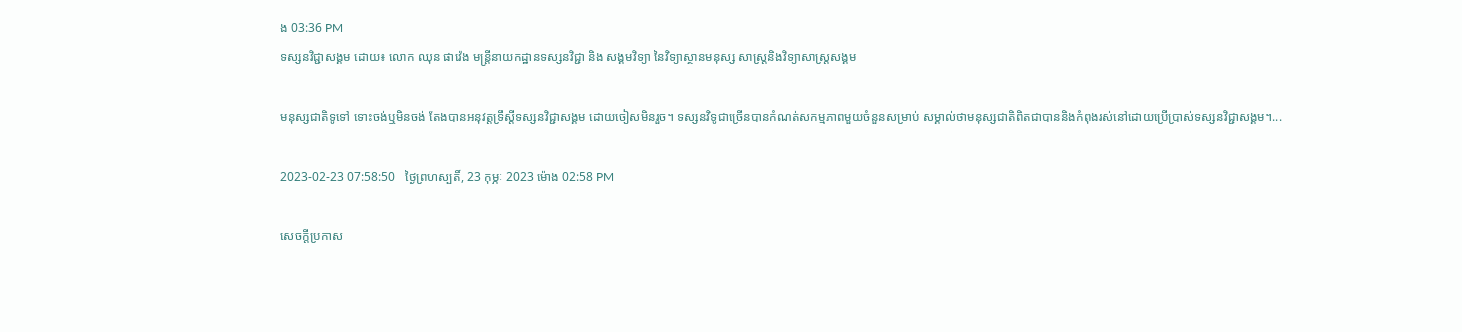ង 03:36 PM
ទស្សនវិជ្ជាសង្គម ដោយ៖ លោក ឈុន ផាវ៉េង មន្ត្រីនាយកដ្ឋានទស្សនវិជ្ជា និង សង្គមវិទ្យា នៃវិទ្យាស្ថានមនុស្ស សាស្ត្រនិងវិទ្យាសាស្រ្តសង្គម

មនុស្សជាតិទូទៅ ទោះចង់ឬមិនចង់ តែងបានអនុវត្តទ្រឹស្តីទស្សនវិជ្ជាសង្គម ដោយចៀសមិនរួច។ ទស្សនវិទូជាច្រើនបានកំណត់សកម្មភាពមួយចំនួនសម្រាប់ សម្គាល់ថាមនុស្សជាតិពិតជាបាននិងកំពុងរស់នៅដោយប្រើប្រាស់ទស្សនវិជ្ជាសង្គម។...

2023-02-23 07:58:50   ថ្ងៃព្រហស្បតិ៍, 23 កុម្ភៈ 2023 ម៉ោង 02:58 PM

សេចក្តីប្រកាស